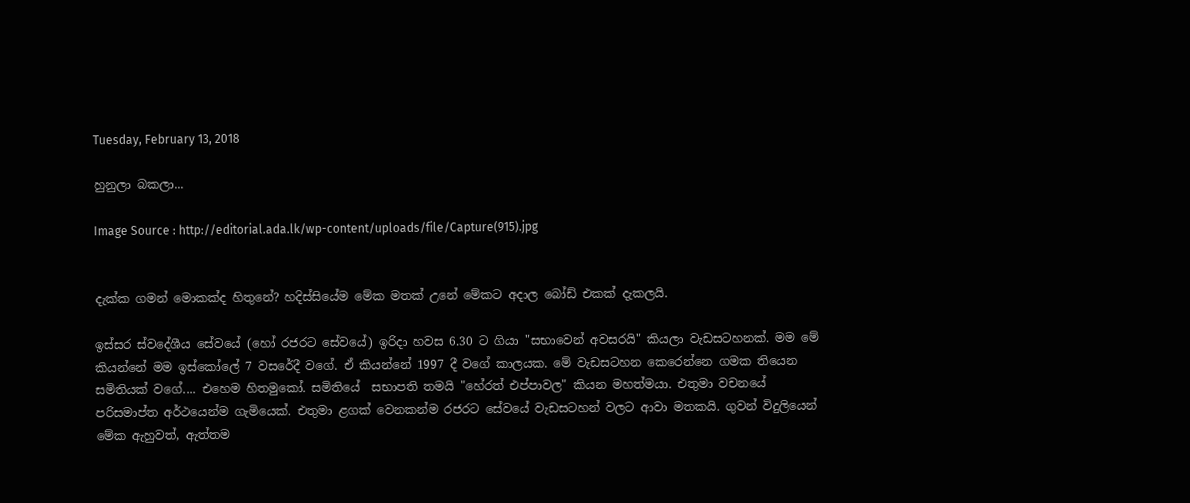Tuesday, February 13, 2018

හුනුලා බකලා...

Image Source : http://editorial.ada.lk/wp-content/uploads/file/Capture(915).jpg


දැක්ක ගමන් මොකක්ද හිතුනේ? හදිස්සියේම මේක මතක් උනේ මේකට අදාල බෝඩ් එකක් දැකලයි.

ඉස්සර ස්වදේශීය සේවයේ (හෝ රජරට සේවයේ) ඉරිදා හවස 6.30 ට ගියා "සභාවෙන් අවසරයි" කියලා වැඩසටහනක්. මම මේ කියන්නේ මම ඉස්කෝලේ 7 වසරේදී වගේ. ඒ කියන්නේ 1997 දී වගේ කාලයක. මේ වැඩසටහන කෙරෙන්නෙ ගමක තියෙන සමිතියක් වගේ.... එහෙම හිතමුකෝ. සමිතියේ  සභාපති තමයි "හේරත් එප්පාවල" කියන මහත්මයා. එතුමා වචනයේ පරිසමාප්ත අර්ථයෙන්ම ගැමියෙක්. එතුමා ළගක් වෙනකන්ම රජරට සේවයේ වැඩසටහන් වලට ආවා මතකයි. ගුවන් විදුලියෙන් මේක ඇහුවත්, ඇත්තම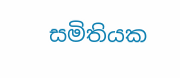සමිතියක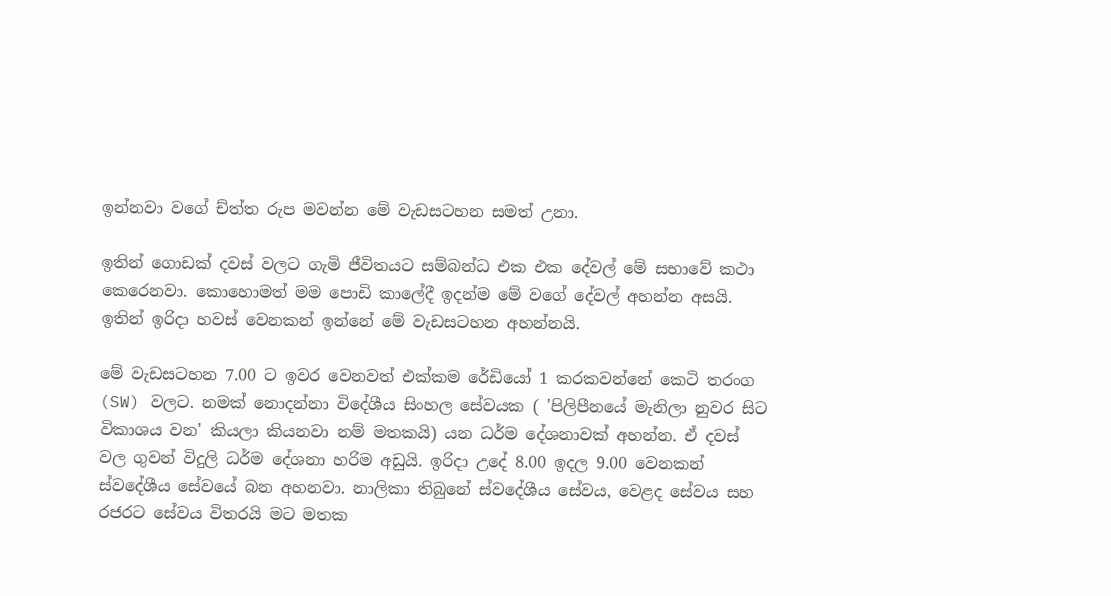ඉන්නවා වගේ ච්ත්ත රුප මවන්න මේ වැඩසටහන සමත් උනා.

ඉතින් ගොඩක් දවස් වලට ගැමි ජීවිතයට සම්බන්ධ එක එක දේවල් මේ සභාවේ කථා කෙරෙනවා. කොහොමත් මම පොඩි කාලේදී ඉදන්ම මේ වගේ දේවල් අහන්න අසයි. ඉතින් ඉරිදා හවස් වෙනකන් ඉන්නේ මේ වැඩසටහන අහන්නයි.

මේ වැඩසටහන 7.00 ට ඉවර වෙනවත් එක්කම රේඩියෝ 1 කරකවන්නේ කෙටි තරංග (SW) වලට. නමක් නොදන්නා විදේශීය සිංහල සේවයක ( 'පිලිපීනයේ මැනිලා නුවර සිට විකාශය වන' කියලා කියනවා නම් මතකයි) යන ධර්ම දේශනාවක් අහන්න. ඒ දවස් වල ගුවන් විදුලි ධර්ම දේශනා හරිම අඩුයි. ඉරිදා උදේ 8.00 ඉදල 9.00 වෙනකන් ස්‌වදේශීය සේවයේ බන අහනවා. නාලිකා තිබුනේ ස්වදේශීය සේවය, වෙළද සේවය සහ රජරට සේවය විතරයි මට මතක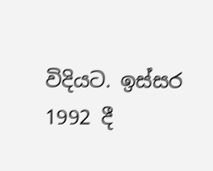විදියට. ඉස්සර 1992 දී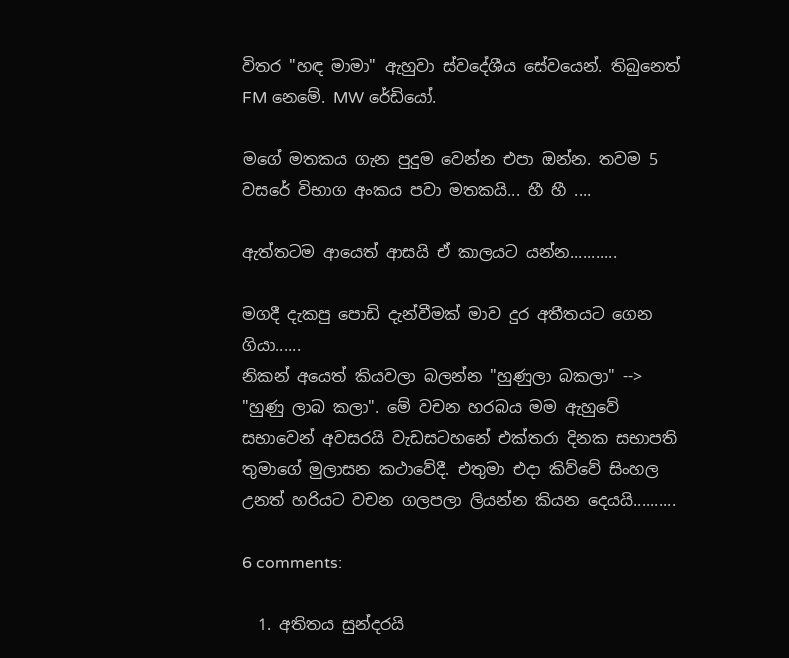විතර "හඳ මාමා" ඇහුවා ස්වදේශීය සේවයෙන්. තිබුනෙත් FM නෙමේ. MW රේඩියෝ.

මගේ මතකය ගැන පුදුම වෙන්න එපා ඔන්න. තවම 5 වසරේ විභාග අංකය පවා මතකයි... හී හී ....

ඇත්තටම ආයෙත් ආසයි ඒ කාලයට යන්න...........

මගදී දැකපු පොඩි දැන්වීමක් මාව දුර අතීතයට ගෙන ගියා......
නිකන් අයෙත් කියවලා බලන්න "හුණුලා බකලා" --> "හුණු ලාබ කලා". මේ වචන හරබය මම ඇහුවේ සභාවෙන් අවසරයි වැඩසටහනේ එක්තරා දිනක සභාපති තුමාගේ මුලාසන කථාවේදී. එතුමා එදා කිව්වේ සිංහල උනත් හරියට වචන ගලපලා ලියන්න කියන දෙයයි..........

6 comments:

  1. අතිතය සුන්දරයි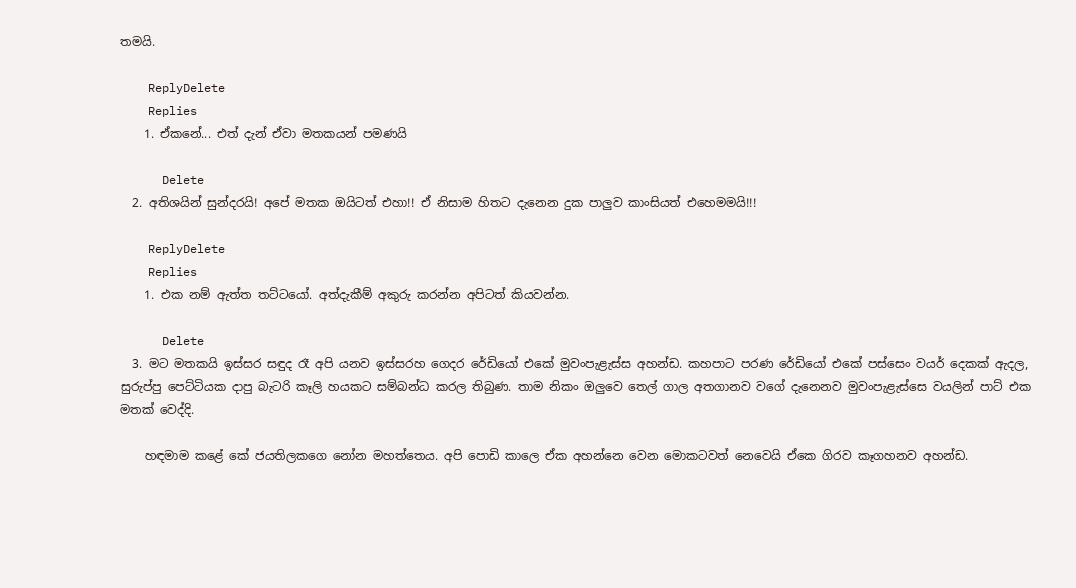තමයි.

    ReplyDelete
    Replies
    1. ඒකනේ... එත් දැන් ඒවා මතකයන් පමණයි

      Delete
  2. අතිශයින් සුන්දරයි! අපේ මතක ඔයිටත් එහා!! ඒ නිසාම හිතට දැනෙන දුක පාලුව කාංසියත් එහෙමමයි!!!

    ReplyDelete
    Replies
    1. එක නම් ඇත්ත තට්ටයෝ. අත්දැකීම් අකුරු කරන්න අපිටත් කියවන්න.

      Delete
  3. මට මතකයි ඉස්සර සඳුද රෑ අපි යනව ඉස්සරහ ගෙදර රේඩියෝ එකේ මුවංපැළැස්ස අහන්ඩ. කහපාට පරණ රේඩියෝ එකේ පස්සෙං වයර් දෙකක් ඇදල, සුරුප්පු පෙට්ටියක දාපු බැටරි කෑලි හයකට සම්බන්ධ කරල තිබුණ. තාම නිකං ඔලුවෙ තෙල් ගාල අතගානව වගේ දැනෙනව මුවංපැළැස්සෙ වයලින් පාට් එක මතක් වෙද්දි.

    හඳමාම කළේ කේ ජයතිලකගෙ නෝන මහත්තෙය. අපි පොඩි කාලෙ ඒක අහන්නෙ වෙන මොකටවත් නෙවෙයි ඒකෙ ගිරව කෑගහනව අහන්ඩ.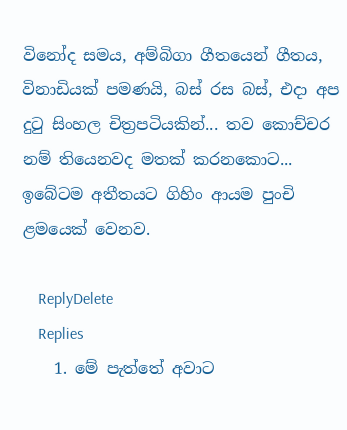විනෝද සමය, අම්බිගා ගීතයෙන් ගීතය, විනාඩියක් පමණයි, බස් රස බස්, එදා අප දුටු සිංහල චිත්‍රපටියකින්... තව කොච්චර නම් තියෙනවද මතක් කරනකොට... ඉබේටම අතීතයට ගිහිං ආයම පුංචි ළමයෙක් වෙනව.

    ReplyDelete
    Replies
    1. මේ පැත්තේ අවාට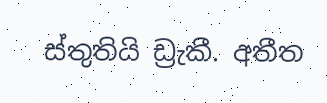ස්තුතියි ඩ්‍රැකී. අතීත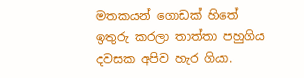මතකයන් ගොඩක් හිතේ ඉතුරු කරලා තාත්තා පහුගිය දවසක අපිව හැර ගියා.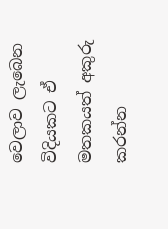වෙලාව ලැබෙන විදියකට ඒ මතකයත් අකුරු කරන්න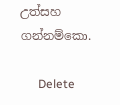උත්සහ ගන්නම්කො.

      Delete